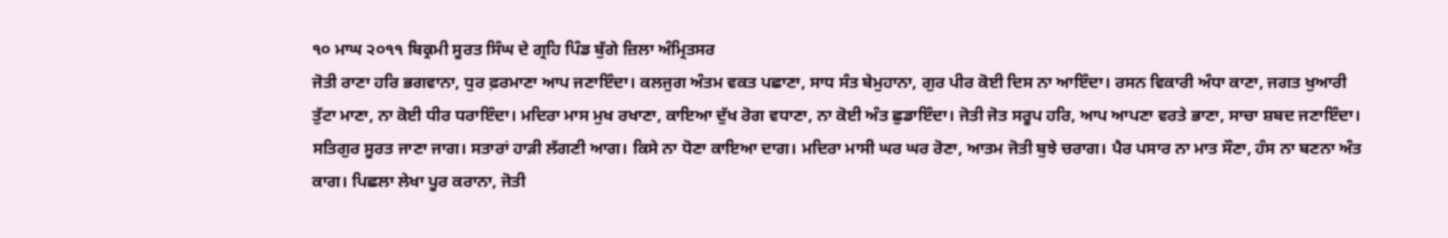੧੦ ਮਾਘ ੨੦੧੧ ਬਿਕ੍ਰਮੀ ਸੂਰਤ ਸਿੰਘ ਦੇ ਗ੍ਰਹਿ ਪਿੰਡ ਬੁੱਗੇ ਜ਼ਿਲਾ ਅੰਮ੍ਰਿਤਸਰ
ਜੋਤੀ ਰਾਣਾ ਹਰਿ ਭਗਵਾਨਾ, ਧੁਰ ਫ਼ਰਮਾਣਾ ਆਪ ਜਣਾਇੰਦਾ। ਕਲਜੁਗ ਅੰਤਮ ਵਕਤ ਪਛਾਣਾ, ਸਾਧ ਸੰਤ ਬੇਮੁਹਾਨਾ, ਗੁਰ ਪੀਰ ਕੋਈ ਦਿਸ ਨਾ ਆਇੰਦਾ। ਰਸਨ ਵਿਕਾਰੀ ਅੰਧਾ ਕਾਣਾ, ਜਗਤ ਖੁਆਰੀ ਤੁੱਟਾ ਮਾਣਾ, ਨਾ ਕੋਈ ਧੀਰ ਧਰਾਇੰਦਾ। ਮਦਿਰਾ ਮਾਸ ਮੁਖ ਰਖਾਣਾ, ਕਾਇਆ ਦੁੱਖ ਰੋਗ ਵਧਾਣਾ, ਨਾ ਕੋਈ ਅੰਤ ਛੁਡਾਇੰਦਾ। ਜੋਤੀ ਜੋਤ ਸਰੂਪ ਹਰਿ, ਆਪ ਆਪਣਾ ਵਰਤੇ ਭਾਣਾ, ਸਾਚਾ ਸ਼ਬਦ ਜਣਾਇੰਦਾ। ਸਤਿਗੁਰ ਸੂਰਤ ਜਾਣਾ ਜਾਗ। ਸਤਾਰਾਂ ਹਾੜੀ ਲੱਗਣੀ ਆਗ। ਕਿਸੇ ਨਾ ਧੋਣਾ ਕਾਇਆ ਦਾਗ। ਮਦਿਰਾ ਮਾਸੀ ਘਰ ਘਰ ਰੋਣਾ, ਆਤਮ ਜੋਤੀ ਬੁਝੇ ਚਰਾਗ। ਪੈਰ ਪਸਾਰ ਨਾ ਮਾਤ ਸੌਣਾ, ਹੰਸ ਨਾ ਬਣਨਾ ਅੰਤ ਕਾਗ। ਪਿਛਲਾ ਲੇਖਾ ਪੂਰ ਕਰਾਨਾ, ਜੋਤੀ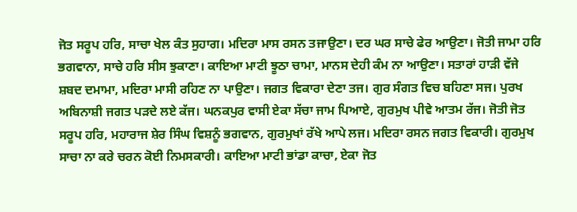ਜੋਤ ਸਰੂਪ ਹਰਿ, ਸਾਚਾ ਖੇਲ ਕੰਤ ਸੁਹਾਗ। ਮਦਿਰਾ ਮਾਸ ਰਸਨ ਤਜਾਉਣਾ। ਦਰ ਘਰ ਸਾਚੇ ਫੇਰ ਆਉਣਾ। ਜੋਤੀ ਜਾਮਾ ਹਰਿ ਭਗਵਾਨਾ, ਸਾਚੇ ਹਰਿ ਸੀਸ ਝੁਕਾਣਾ। ਕਾਇਆ ਮਾਟੀ ਝੂਠਾ ਚਾਮਾ, ਮਾਨਸ ਦੇਹੀ ਕੰਮ ਨਾ ਆਉਣਾ। ਸਤਾਰਾਂ ਹਾੜੀ ਵੱਜੇ ਸ਼ਬਦ ਦਮਾਮਾ, ਮਦਿਰਾ ਮਾਸੀ ਰਹਿਣ ਨਾ ਪਾਉਣਾ। ਜਗਤ ਵਿਕਾਰਾ ਦੇਣਾ ਤਜ। ਗੁਰ ਸੰਗਤ ਵਿਚ ਬਹਿਣਾ ਸਜ। ਪੁਰਖ ਅਬਿਨਾਸ਼ੀ ਜਗਤ ਪੜਦੇ ਲਏ ਕੱਜ। ਘਨਕਪੁਰ ਵਾਸੀ ਏਕਾ ਸੱਚਾ ਜਾਮ ਪਿਆਏ, ਗੁਰਮੁਖ ਪੀਵੇ ਆਤਮ ਰੱਜ। ਜੋਤੀ ਜੋਤ ਸਰੂਪ ਹਰਿ, ਮਹਾਰਾਜ ਸ਼ੇਰ ਸਿੰਘ ਵਿਸ਼ਨੂੰ ਭਗਵਾਨ, ਗੁਰਮੁਖਾਂ ਰੱਖੇ ਆਪੇ ਲਜ। ਮਦਿਰਾ ਰਸਨ ਜਗਤ ਵਿਕਾਰੀ। ਗੁਰਮੁਖ ਸਾਚਾ ਨਾ ਕਰੇ ਚਰਨ ਕੋਈ ਨਿਮਸਕਾਰੀ। ਕਾਇਆ ਮਾਟੀ ਭਾਂਡਾ ਕਾਚਾ, ਏਕਾ ਜੋਤ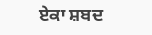ਏਕਾ ਸ਼ਬਦ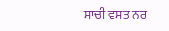ਸਾਚੀ ਵਸਤ ਨਰ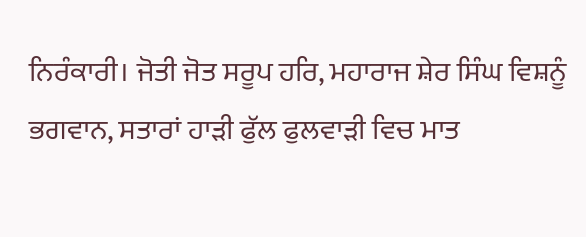ਨਿਰੰਕਾਰੀ। ਜੋਤੀ ਜੋਤ ਸਰੂਪ ਹਰਿ, ਮਹਾਰਾਜ ਸ਼ੇਰ ਸਿੰਘ ਵਿਸ਼ਨੂੰ ਭਗਵਾਨ, ਸਤਾਰਾਂ ਹਾੜੀ ਫੁੱਲ ਫੁਲਵਾੜੀ ਵਿਚ ਮਾਤ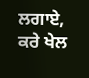ਲਗਾਏ, ਕਰੇ ਖੇਲ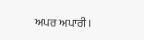ਅਪਰ ਅਪਾਰੀ।